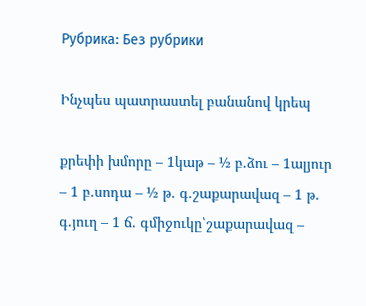Рубрика: Без рубрики

Ինչպես պատրաստել բանանով կրեպ

քրեփի խմորը – 1կաթ – ½ բ.ձու – 1ալյուր – 1 բ.սոդա – ½ թ. գ.շաքարավազ – 1 թ. գ.յուղ – 1 ճ. գմիջուկը՝շաքարավազ –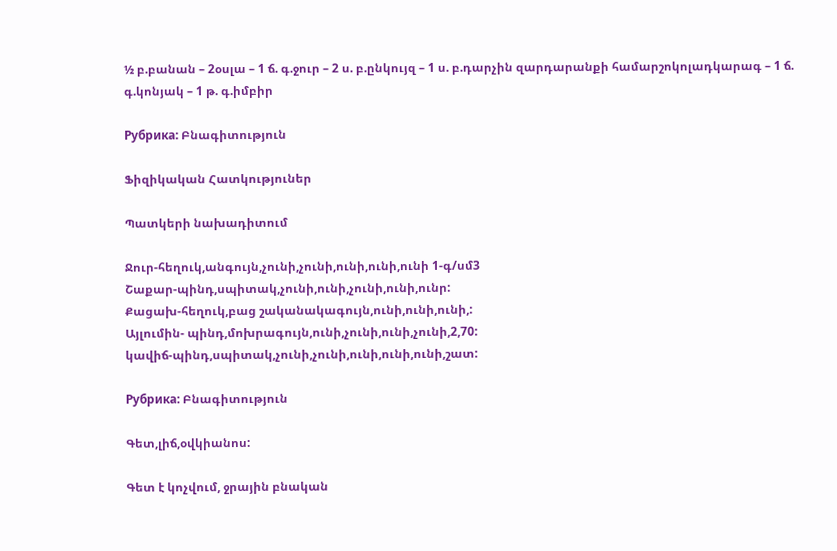½ բ.բանան – 2օսլա – 1 ճ. գ.ջուր – 2 ս. բ.ընկույզ – 1 ս. բ.դարչին զարդարանքի համարշոկոլադկարագ – 1 ճ. գ.կոնյակ – 1 թ. գ.իմբիր

Рубрика: Բնագիտություն

Ֆիզիկական Հատկություներ

Պատկերի նախադիտում

Ջուր-հեղուկ,անգույն,չունի,չունի,ունի,ունի,ունի 1-գ/սմ3
Շաքար-պինդ,սպիտակ,չունի,ունի,չունի,ունի,ունր:
Քացախ-հեղուկ,բաց շականակագույն,ունի,ունի,ունի,:
Այլումին- պինդ,մոխրագույն,ունի,չունի,ունի,չունի,2,70:
կավիճ-պինդ,սպիտակ,չունի,չունի,ունի,ունի,ունի,շատ:

Рубрика: Բնագիտություն

Գետ,լիճ,օվկիանոս:

Գետ է կոչվում, ջրային բնական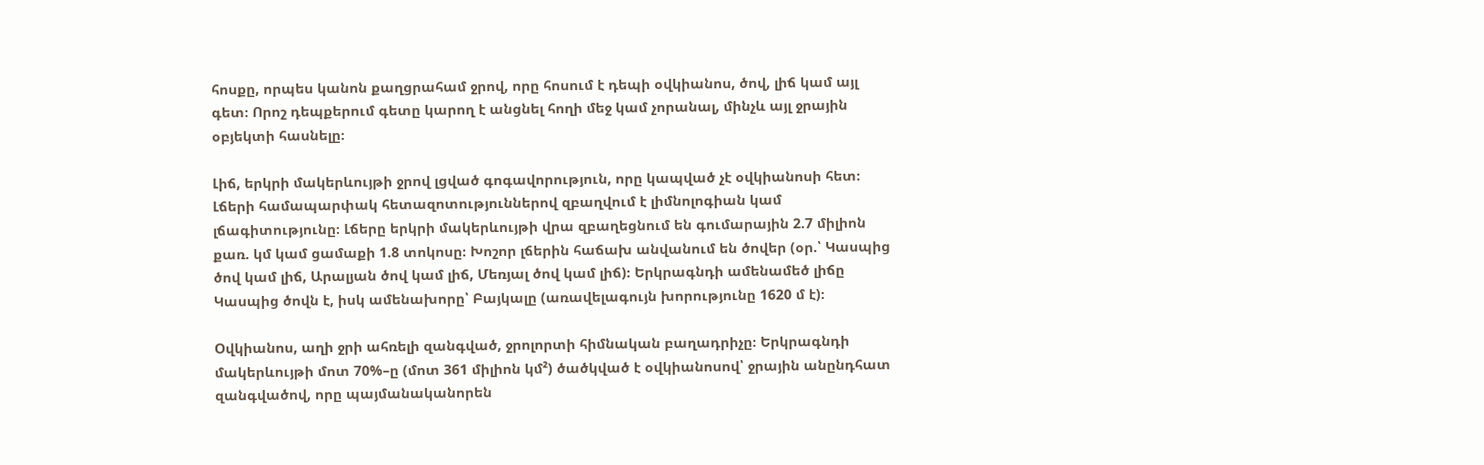հոսքը, որպես կանոն քաղցրահամ ջրով, որը հոսում է դեպի օվկիանոս, ծով, լիճ կամ այլ գետ։ Որոշ դեպքերում գետը կարող է անցնել հողի մեջ կամ չորանալ, մինչև այլ ջրային օբյեկտի հասնելը։

Լիճ, երկրի մակերևույթի ջրով լցված գոգավորություն, որը կապված չէ օվկիանոսի հետ։ Լճերի համապարփակ հետազոտություններով զբաղվում է լիմնոլոգիան կամ լճագիտությունը։ Լճերը երկրի մակերևույթի վրա զբաղեցնում են գումարային 2.7 միլիոն քառ. կմ կամ ցամաքի 1.8 տոկոսը։ Խոշոր լճերին հաճախ անվանում են ծովեր (օր.՝ Կասպից ծով կամ լիճ, Արալյան ծով կամ լիճ, Մեռյալ ծով կամ լիճ)։ Երկրագնդի ամենամեծ լիճը Կասպից ծովն է, իսկ ամենախորը՝ Բայկալը (առավելագույն խորությունը 1620 մ է)։

Օվկիանոս, աղի ջրի ահռելի զանգված, ջրոլորտի հիմնական բաղադրիչը։ Երկրագնդի մակերևույթի մոտ 70%–ը (մոտ 361 միլիոն կմ²) ծածկված է օվկիանոսով՝ ջրային անընդհատ զանգվածով, որը պայմանականորեն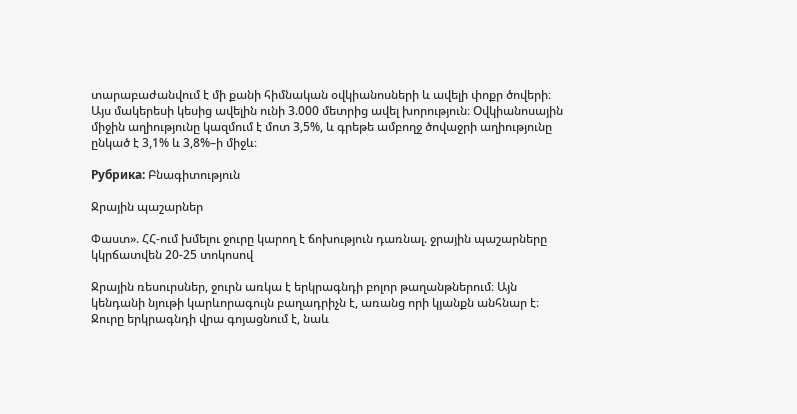տարաբաժանվում է մի քանի հիմնական օվկիանոսների և ավելի փոքր ծովերի։ Այս մակերեսի կեսից ավելին ունի 3.000 մետրից ավել խորություն։ Օվկիանոսային միջին աղիությունը կազմում է մոտ 3,5%, և գրեթե ամբողջ ծովաջրի աղիությունը ընկած է 3,1% և 3,8%–ի միջև։

Рубрика: Բնագիտություն

Ջրային պաշարներ

Փաստ». ՀՀ-ում խմելու ջուրը կարող է ճոխություն դառնալ. ջրային պաշարները  կկրճատվեն 20-25 տոկոսով

Ջրային ռեսուրսներ, ջուրն առկա է երկրագնդի բոլոր թաղանթներում։ Այն կենդանի նյութի կարևորագույն բաղադրիչն է, առանց որի կյանքն անհնար է։ Ջուրը երկրագնդի վրա գոյացնում է, նաև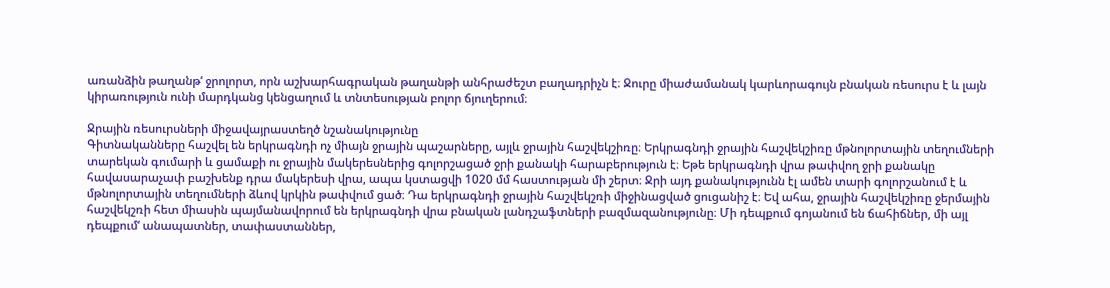առանձին թաղանթ‘ ջրոլորտ, որն աշխարհագրական թաղանթի անհրաժեշտ բաղադրիչն է։ Ջուրը միաժամանակ կարևորագույն բնական ռեսուրս է և լայն կիրառություն ունի մարդկանց կենցաղում և տնտեսության բոլոր ճյուղերում։

Ջրային ռեսուրսների միջավայրաստեղծ նշանակությունը
Գիտնականները հաշվել են երկրագնդի ոչ միայն ջրային պաշարները, այլև ջրային հաշվեկշիռը։ Երկրագնդի ջրային հաշվեկշիռը մթնոլորտային տեղումների տարեկան գումարի և ցամաքի ու ջրային մակերեսներից գոլորշացած ջրի քանակի հարաբերություն է։ Եթե երկրագնդի վրա թափվող ջրի քանակը հավասարաչափ բաշխենք դրա մակերեսի վրա, ապա կստացվի 1020 մմ հաստության մի շերտ։ Ջրի այդ քանակությունն էլ ամեն տարի գոլորշանում է և մթնոլորտային տեղումների ձևով կրկին թափվում ցած։ Դա երկրագնդի ջրային հաշվեկշռի միջինացված ցուցանիշ է։ Եվ ահա, ջրային հաշվեկշիռը ջերմային հաշվեկշռի հետ միասին պայմանավորում են երկրագնդի վրա բնական լանդշաֆտների բազմազանությունը։ Մի դեպքում գոյանում են ճահիճներ, մի այլ դեպքում‘ անապատներ, տափաստաններ,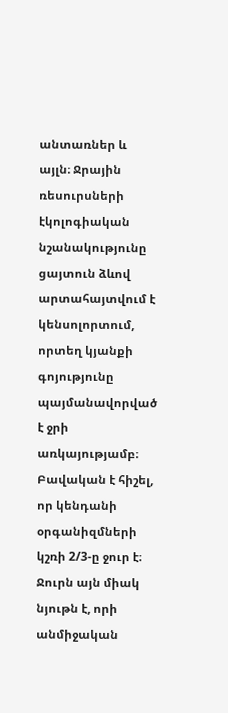անտառներ և այլն։ Ջրային ռեսուրսների էկոլոգիական նշանակությունը ցայտուն ձևով արտահայտվում է կենսոլորտում, որտեղ կյանքի գոյությունը պայմանավորված է ջրի առկայությամբ։ Բավական է հիշել, որ կենդանի օրգանիզմների կշռի 2/3-ը ջուր է։ Ջուրն այն միակ նյութն է, որի անմիջական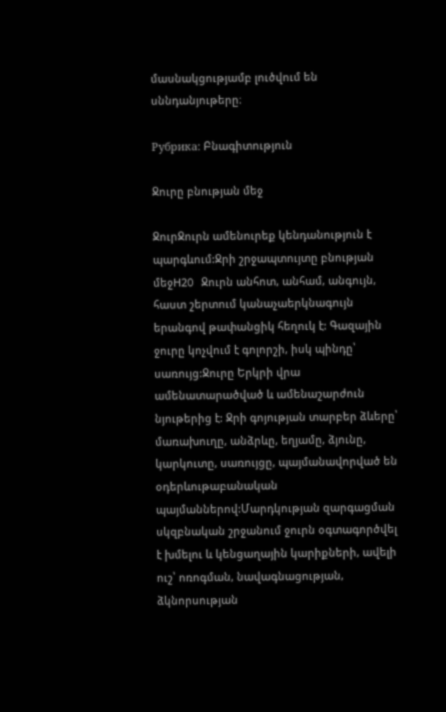մասնակցությամբ լուծվում են սննդանյութերը։

Рубрика: Բնագիտություն

Ջուրը բնության մեջ

ՋուրՋուրն ամենուրեք կենդանություն է պարգևում:Ջրի շրջապտույտը բնության մեջH2O Ջուրն անհոտ, անհամ, անգույն, հաստ շերտում կանաչաերկնագույն երանգով թափանցիկ հեղուկ է: Գազային ջուրը կոչվում է գոլորշի, իսկ պինդը՝ սառույց:Ջուրը Երկրի վրա ամենատարածված և ամենաշարժուն նյութերից է: Ջրի գոյության տարբեր ձևերը՝ մառախուղը, անձրևը, եղյամը, ձյունը, կարկուտը, սառույցը, պայմանավորված են օդերևութաբանական պայմաններով:Մարդկության զարգացման սկզբնական շրջանում ջուրն օգտագործվել է խմելու և կենցաղային կարիքների, ավելի ուշ՝ ոռոգման, նավագնացության, ձկնորսության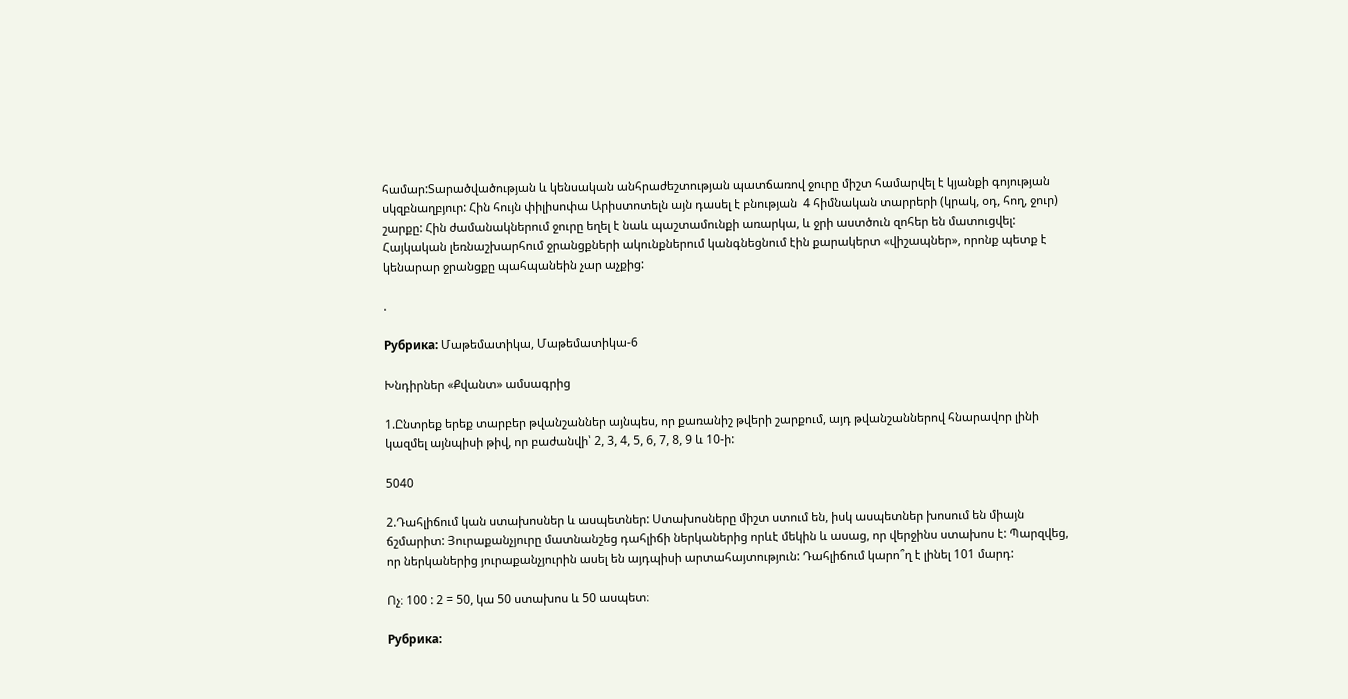համար:Տարածվածության և կենսական անհրաժեշտության պատճառով ջուրը միշտ համարվել է կյանքի գոյության սկզբնաղբյուր: Հին հույն փիլիսոփա Արիստոտելն այն դասել է բնության  4 հիմնական տարրերի (կրակ, օդ, հող, ջուր) շարքը: Հին ժամանակներում ջուրը եղել է նաև պաշտամունքի առարկա, և ջրի աստծուն զոհեր են մատուցվել: Հայկական լեռնաշխարհում ջրանցքների ակունքներում կանգնեցնում էին քարակերտ «վիշապներ», որոնք պետք է կենարար ջրանցքը պահպանեին չար աչքից:

.

Рубрика: Մաթեմատիկա, Մաթեմատիկա-6

Խնդիրներ «Քվանտ» ամսագրից

1.Ընտրեք երեք տարբեր թվանշաններ այնպես, որ քառանիշ թվերի շարքում, այդ թվանշաններով հնարավոր լինի կազմել այնպիսի թիվ, որ բաժանվի՝ 2, 3, 4, 5, 6, 7, 8, 9 և 10-ի:

5040

2.Դահլիճում կան ստախոսներ և ասպետներ: Ստախոսները միշտ ստում են, իսկ ասպետներ խոսում են միայն ճշմարիտ: Յուրաքանչյուրը մատնանշեց դահլիճի ներկաներից որևէ մեկին և ասաց, որ վերջինս ստախոս է: Պարզվեց, որ ներկաներից յուրաքանչյուրին ասել են այդպիսի արտահայտություն: Դահլիճում կարո՞ղ է լինել 101 մարդ:

Ոչ։ 100 : 2 = 50, կա 50 ստախոս և 50 ասպետ։

Рубрика: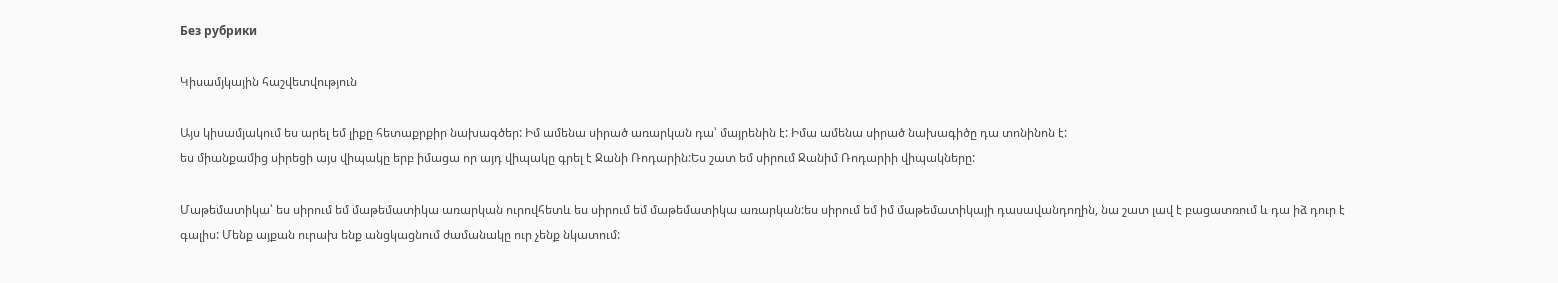Без рубрики

Կիսամյկային հաշվետվություն

Այս կիսամյակում ես արել եմ լիքը հետաքրքիր նախագծեր: Իմ ամենա սիրած առարկան դա՝ մայրենին է: Իմա ամենա սիրած նախագիծը դա տոնինոն է:
ես միանքամից սիրեցի այս վիպակը երբ իմացա որ այդ վիպակը գրել է Ջանի Ռոդարին:Ես շատ եմ սիրում Ջանիմ Ռոդարիի վիպակները:

Մաթեմատիկա՝ ես սիրում եմ մաթեմատիկա առարկան ուրովհետև ես սիրում եմ մաթեմատիկա առարկան:ես սիրում եմ իմ մաթեմատիկայի դասավանդողին, նա շատ լավ է բացատռում և դա իձ դուր է գալիս: Մենք այքան ուրախ ենք անցկացնում ժամանակը ուր չենք նկատում: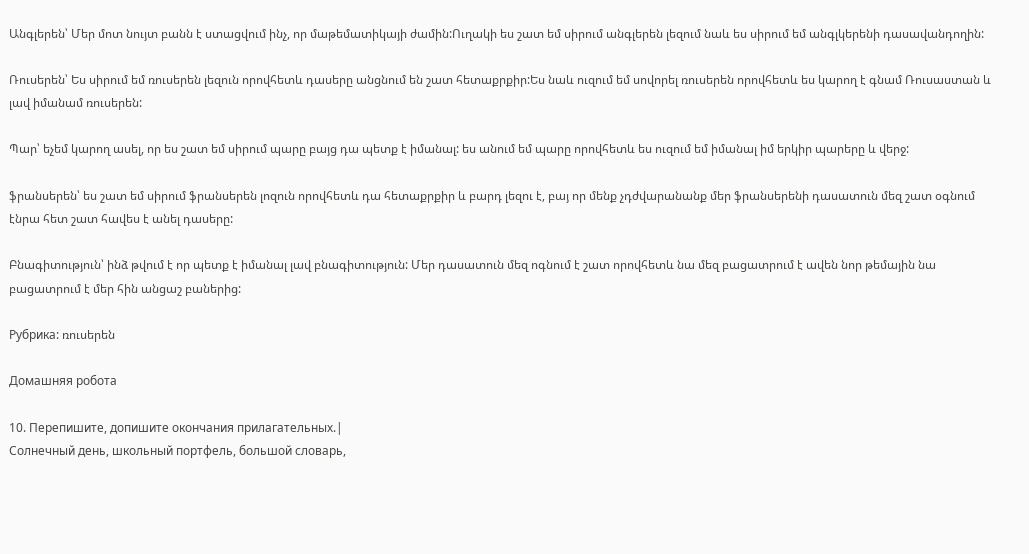Անգլերեն՝ Մեր մոտ նույտ բանն է ստացվում ինչ, որ մաթեմատիկայի ժամին:Ուղակի ես շատ եմ սիրում անգլերեն լեզում նաև ես սիրում եմ անգլկերենի դասավանդողին:

Ռուսերեն՝ Ես սիրում եմ ռուսերեն լեզուն որովհետև դասերը անցնում են շատ հետաքրքիր:Ես նաև ուզում եմ սովորել ռուսերեն որովհետև ես կարող է գնամ Ռուսաստան և լավ իմանամ ռուսերեն:

Պար՝ եչեմ կարող ասել, որ ես շատ եմ սիրում պարը բայց դա պետք է իմանալ: ես անում եմ պարը որովհետև ես ուզում եմ իմանալ իմ երկիր պարերը և վերջ:

ֆրանսերեն՝ ես շատ եմ սիրում ֆրանսերեն լոզուն որովհետև դա հետաքրքիր և բարդ լեզու է, բայ որ մենք չդժվարանանք մեր ֆրանսերենի դասատուն մեզ շատ օգնում էնրա հետ շատ հավես է անել դասերը:

Բնագիտություն՝ ինձ թվում է որ պետք է իմանալ լավ բնագիտություն: Մեր դասատուն մեզ ոգնում է շատ որովհետև նա մեզ բացատրում է ավեն նոր թեմային նա բացատրում է մեր հին անցաշ բաներից:

Рубрика: ռուսերեն

Домашняя робота

10. Перепишите, допишите окончания прилагательных.|
Солнечный день, школьный портфель, большой словарь,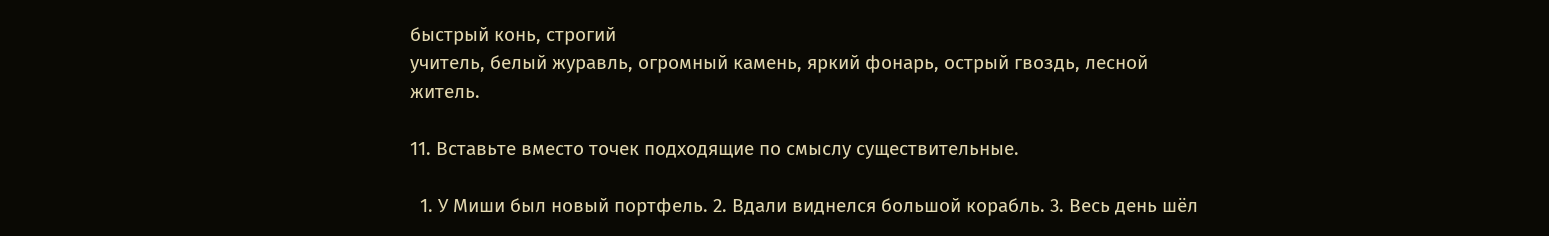быстрый конь, строгий
учитель, белый журавль, огромный камень, яркий фонарь, острый гвоздь, лесной
житель.

11. Вставьте вместо точек подходящие по смыслу существительные.

  1. У Миши был новый портфель. 2. Вдали виднелся большой корабль. 3. Весь день шёл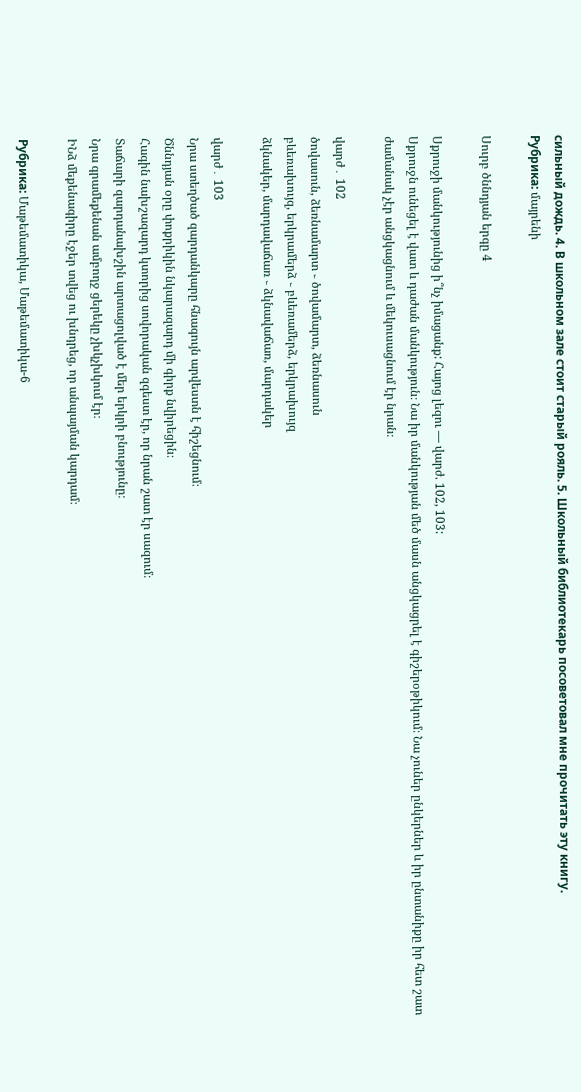сильный дождь. 4. В школьном зале стоит старый рояль. 5. Школьный библиотекарь посоветовал мне прочитать эту книгу.
Рубрика: մայրենի

Սուրբ ծննդյան երգը 4

Սքրուջի մանկությունից ի՞նչ իմացանք: Հայոց լեզու — վարժ. 102, 103:
Սքրուջն ունեցել է վատ և դաժան մանկություն։ Նա իր մանկության մեծ մասն անցկացրել է գիշերօթիկում։ Նա չուներ ընկերներ և իր ընտանիքը իր հետ շատ ժամանակ չէր անցկացնում և մեկուսացնում էր նրան։

վարժ․ 102
ծովասուն, ձեռնամարտ ֊ ծովամարտ, ձեռնասուն
բևեռախույզ, երկրամերձ ֊ բևեռամերձ, երկրախույզ
ձկնակեր, մարդավաճառ ֊ ձկնավաճառ, մարդակեր

վարժ․ 103
Նրա ստեղծած զարդանկարը հնագույն արվեստն է հիշեցնում։
Ծննդյան օրը փոքրիկին նկարազարդ մի գիրք նվիրեցին։
Հագին նախշազարդ կտորից սովորական զգեստ էր, որ նրան շատ էր սազում։
Տաճարի զարդանախշին արտացոլված է մեր երկրի բնությունը։
Նրա գրամեքենան ամբողջ ցերեկը չխկչխկում էր։
ԻՆձ մեքենագիրը էջեր տվեց ու խնդրեց, որ անպայման կարդամ։

Рубрика: Մաթեմատիկա, Մաթեմատիկա-6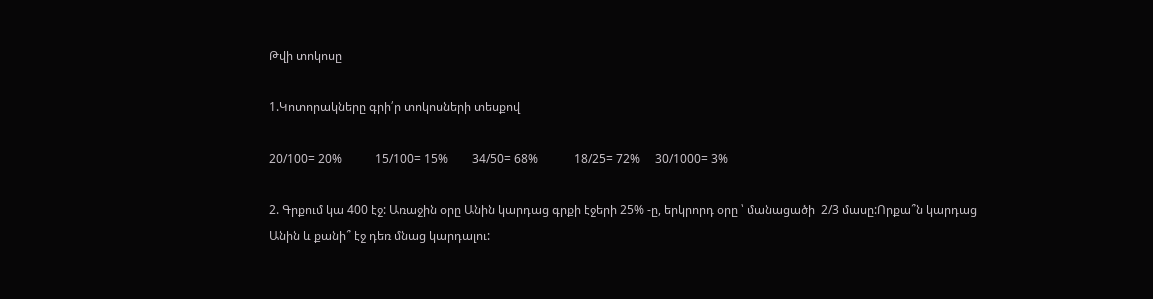Թվի տոկոսը

1.Կոտորակները գրի՛ր տոկոսների տեսքով

20/100= 20%           15/100= 15%        34/50= 68%            18/25= 72%     30/1000= 3%

2. Գրքում կա 400 էջ: Առաջին օրը Անին կարդաց գրքի էջերի 25% -ը, երկրորդ օրը ՝ մանացածի  2/3 մասը:Որքա՞ն կարդաց Անին և քանի՞ էջ դեռ մնաց կարդալու: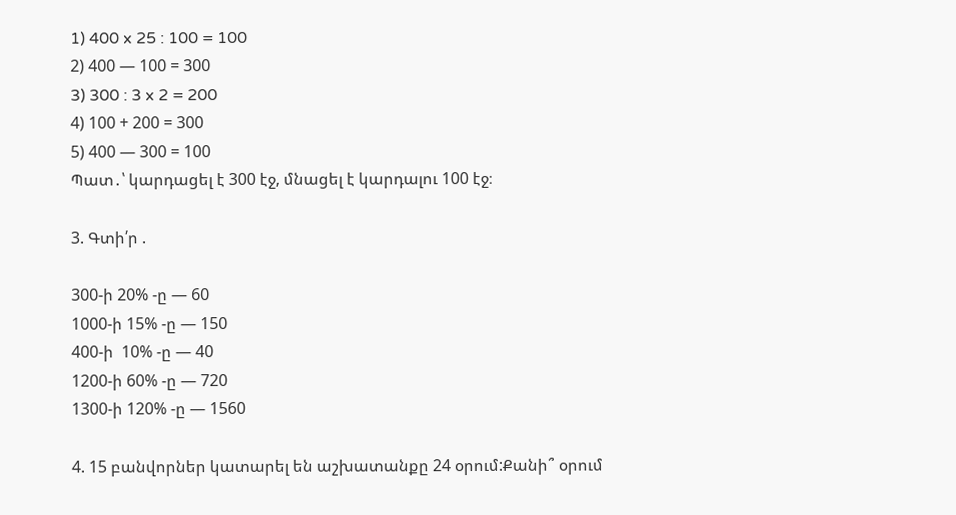1) 400 x 25 : 100 = 100
2) 400 — 100 = 300
3) 300 : 3 x 2 = 200
4) 100 + 200 = 300
5) 400 — 300 = 100
Պատ․՝ կարդացել է 300 էջ, մնացել է կարդալու 100 էջ։

3. Գտի՛ր .

300-ի 20% -ը — 60
1000-ի 15% -ը — 150
400-ի  10% -ը — 40
1200-ի 60% -ը — 720
1300-ի 120% -ը — 1560

4. 15 բանվորներ կատարել են աշխատանքը 24 օրում:Քանի՞ օրում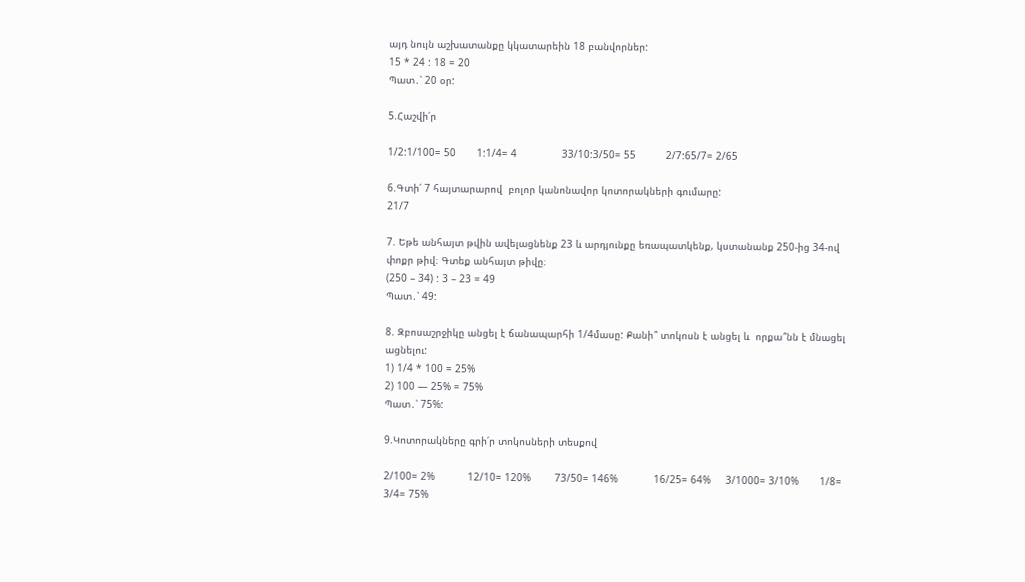այդ նույն աշխատանքը կկատարեին 18 բանվորներ:
15 * 24 : 18 = 20
Պատ․՝ 20 օր:

5.Հաշվի՛ր

1/2:1/100= 50       1:1/4= 4               33/10:3/50= 55          2/7:65/7= 2/65

6.Գտի՛ 7 հայտարարով  բոլոր կանոնավոր կոտորակների գումարը:
21/7

7. Եթե անհայտ թվին ավելացնենք 23 և արդյունքը եռապատկենք, կստանանք 250-ից 34-ով փոքր թիվ։ Գտեք անհայտ թիվը։
(250 – 34) : 3 – 23 = 49
Պատ․՝ 49:

8. Զբոսաշրջիկը անցել է ճանապարհի 1/4մասը: Քանի՞ տոկոսն է անցել և  որքա՞նն է մնացել ացնելու:
1) 1/4 * 100 = 25%
2) 100 — 25% = 75%
Պատ․՝ 75%:

9.Կոտորակները գրի՛ր տոկոսների տեսքով

2/100= 2%           12/10= 120%        73/50= 146%            16/25= 64%     3/1000= 3/10%       1/8=    3/4= 75%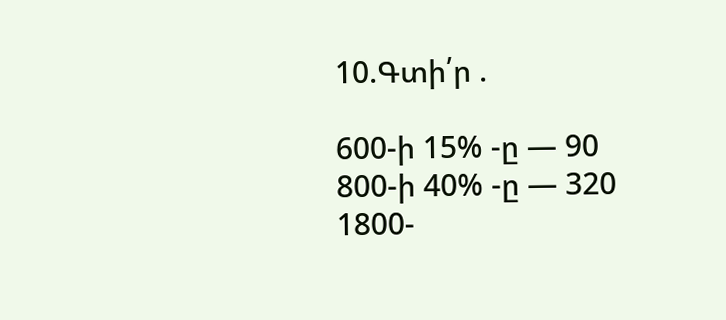10.Գտի՛ր .

600-ի 15% -ը — 90
800-ի 40% -ը — 320
1800-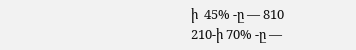ի  45% -ը — 810
210-ի 70% -ը —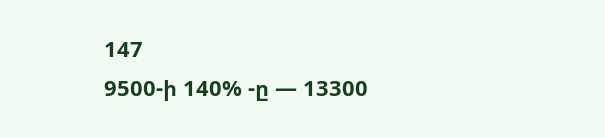147
9500-ի 140% -ը — 13300